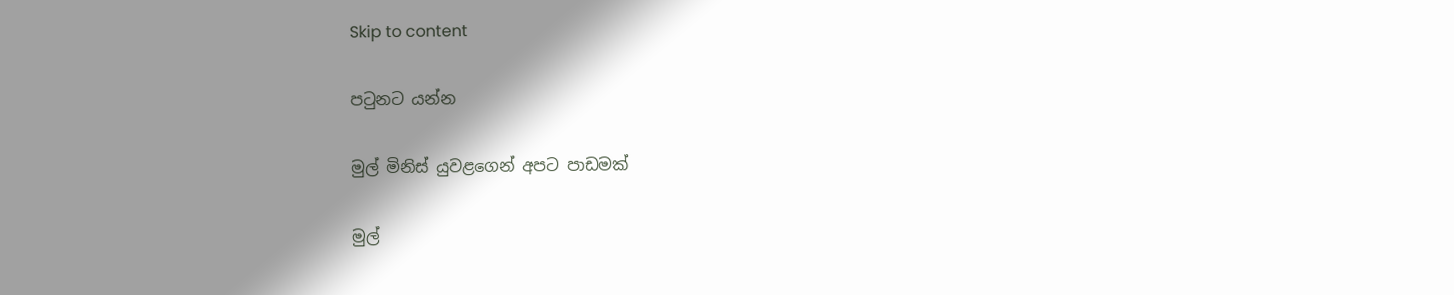Skip to content

පටුනට යන්න

මුල් මිනිස් යුවළගෙන් අපට පාඩමක්

මුල්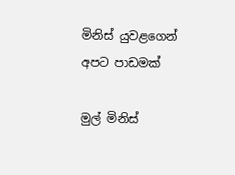මිනිස් යුවළගෙන් අපට පාඩමක්

මුල් මිනිස්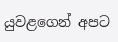යුවළගෙන් අපට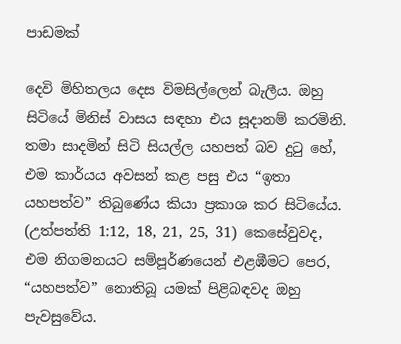පාඩමක්

දෙවි මිහිතලය දෙස විමසිල්ලෙන් බැලීය. ඔහු සිටියේ මිනිස් වාසය සඳහා එය සූදානම් කරමිනි. තමා සාදමින් සිටි සියල්ල යහපත් බව දුටු හේ, එම කාර්යය අවසන් කළ පසු එය “ඉතා යහපත්ව” තිබුණේය කියා ප්‍රකාශ කර සිටියේය. (උත්පත්ති 1:12, 18, 21, 25, 31) කෙසේවුවද, එම නිගමනයට සම්පූර්ණයෙන් එළඹීමට පෙර, “යහපත්ව” නොතිබූ යමක් පිළිබඳවද ඔහු පැවසුවේය.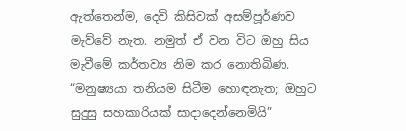ඇත්තෙන්ම, දෙවි කිසිවක් අසම්පූර්ණව මැව්වේ නැත. නමුත් ඒ වන විට ඔහු සිය මැවීමේ කර්තව්‍ය නිම කර නොතිබිණ. “මනුෂ්‍යයා තනියම සිටීම හොඳනැත; ඔහුට සුදුසු සහකාරියක් සාදාදෙන්නෙමියි”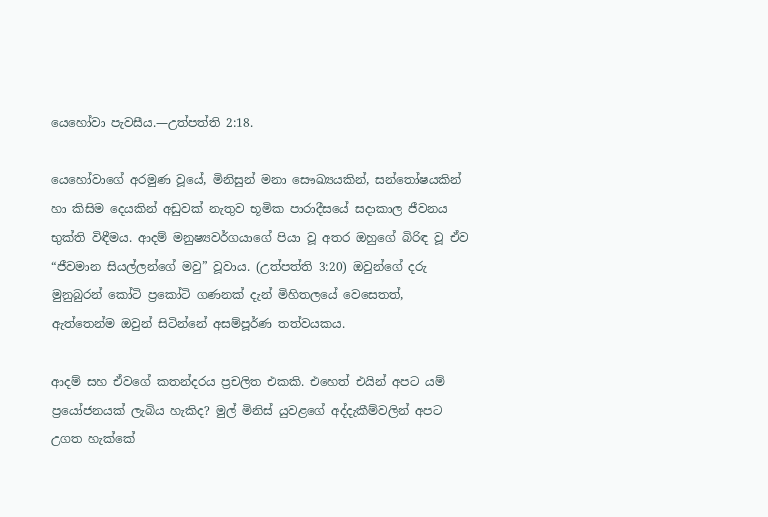යෙහෝවා පැවසීය.—උත්පත්ති 2:18.

යෙහෝවාගේ අරමුණ වූයේ, මිනිසුන් මනා සෞඛ්‍යයකින්, සන්තෝෂයකින් හා කිසිම දෙයකින් අඩුවක් නැතුව භූමික පාරාදීසයේ සදාකාල ජීවනය භුක්ති විඳීමය. ආදම් මනුෂ්‍යවර්ගයාගේ පියා වූ අතර ඔහුගේ බිරිඳ වූ ඒව “ජීවමාන සියල්ලන්ගේ මවු” වූවාය. (උත්පත්ති 3:20) ඔවුන්ගේ දරු මුනුබුරන් කෝටි ප්‍රකෝටි ගණනක් දැන් මිහිතලයේ වෙසෙතත්, ඇත්තෙන්ම ඔවුන් සිටින්නේ අසම්පූර්ණ තත්වයකය.

ආදම් සහ ඒවගේ කතන්දරය ප්‍රචලිත එකකි. එහෙත් එයින් අපට යම් ප්‍රයෝජනයක් ලැබිය හැකිද? මුල් මිනිස් යුවළගේ අද්දැකීම්වලින් අපට උගත හැක්කේ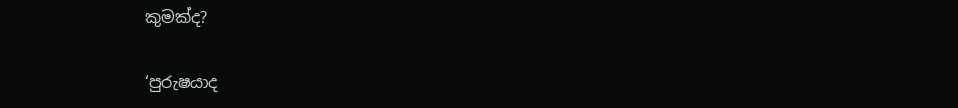කුමක්ද?

‘පුරුෂයාද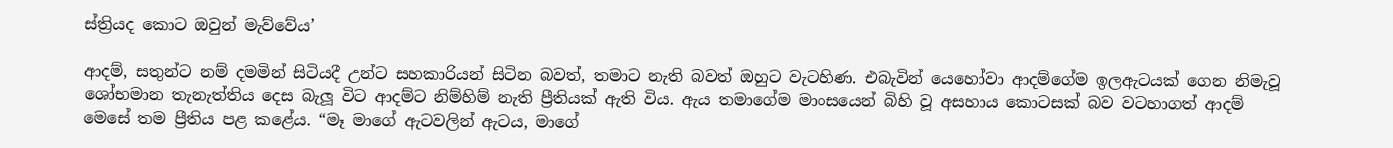ස්ත්‍රියද කොට ඔවුන් මැව්වේය’

ආදම්, සතුන්ට නම් දමමින් සිටියදී උන්ට සහකාරියන් සිටින බවත්, තමාට නැති බවත් ඔහුට වැටහිණ. එබැවින් යෙහෝවා ආදම්ගේම ඉලඇටයක් ගෙන නිමැවූ ශෝභමාන තැනැත්තිය දෙස බැලූ විට ආදම්ට නිම්හිම් නැති ප්‍රීතියක් ඇති විය. ඇය තමාගේම මාංසයෙන් බිහි වූ අසහාය කොටසක් බව වටහාගත් ආදම් මෙසේ තම ප්‍රීතිය පළ කළේය. “මෑ මාගේ ඇටවලින් ඇටය, මාගේ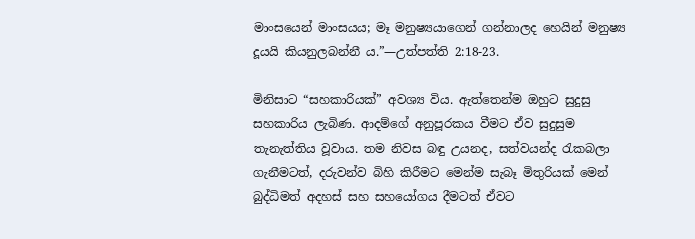මාංසයෙන් මාංසයය; මෑ මනුෂ්‍යයාගෙන් ගන්නාලද හෙයින් මනුෂ්‍ය දූයයි කියනුලබන්නී ය.”—උත්පත්ති 2:18-23.

මිනිසාට “සහකාරියක්” අවශ්‍ය විය. ඇත්තෙන්ම ඔහුට සුදුසු සහකාරිය ලැබිණ. ආදම්ගේ අනුපූරකය වීමට ඒව සුදුසුම තැනැත්තිය වූවාය. තම නිවස බඳු උයනද, සත්වයන්ද රැකබලා ගැනීමටත්, දරුවන්ව බිහි කිරීමට මෙන්ම සැබෑ මිතුරියක් මෙන් බුද්ධිමත් අදහස් සහ සහයෝගය දීමටත් ඒවට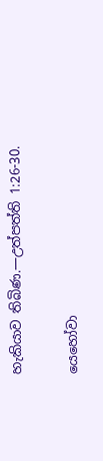හැකියාව තිබිණ.—උත්පත්ති 1:26-30.

යෙහෝවා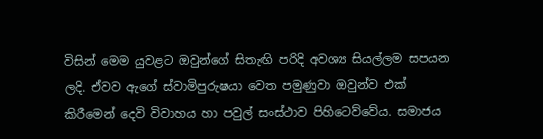විසින් මෙම යුවළට ඔවුන්ගේ සිතැඟි පරිදි අවශ්‍ය සියල්ලම සපයන ලදි. ඒවව ඇගේ ස්වාමිපුරුෂයා වෙත පමුණුවා ඔවුන්ව එක් කිරීමෙන් දෙවි විවාහය හා පවුල් සංස්ථාව පිහිටෙව්වේය. සමාජය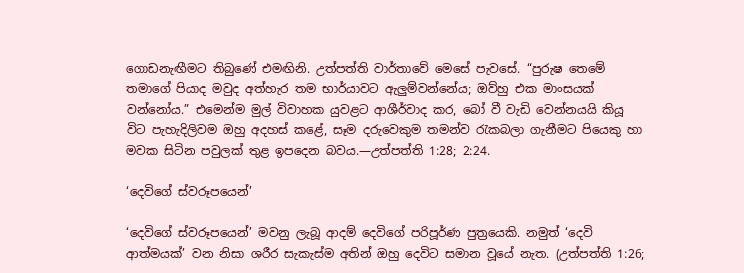ගොඩනැඟීමට තිබුණේ එමඟිනි. උත්පත්ති වාර්තාවේ මෙසේ පැවසේ. “පුරුෂ තෙමේ තමාගේ පියාද මවුද අත්හැර තම භාර්යාවට ඇලුම්වන්නේය; ඔව්හු එක මාංසයක් වන්නෝය.” එමෙන්ම මුල් විවාහක යුවළට ආශීර්වාද කර, බෝ වී වැඩි වෙන්නයයි කියූ විට පැහැදිලිවම ඔහු අදහස් කළේ, සෑම දරුවෙකුම තමන්ව රැකබලා ගැනීමට පියෙකු හා මවක සිටින පවුලක් තුළ ඉපදෙන බවය.—උත්පත්ති 1:28; 2:24.

‘දෙවිගේ ස්වරූපයෙන්’

‘දෙවිගේ ස්වරූපයෙන්’ මවනු ලැබූ ආදම් දෙවිගේ පරිපූර්ණ පුත්‍රයෙකි. නමුත් ‘දෙවි ආත්මයක්’ වන නිසා ශරීර සැකැස්ම අතින් ඔහු දෙවිට සමාන වූයේ නැත. (උත්පත්ති 1:26;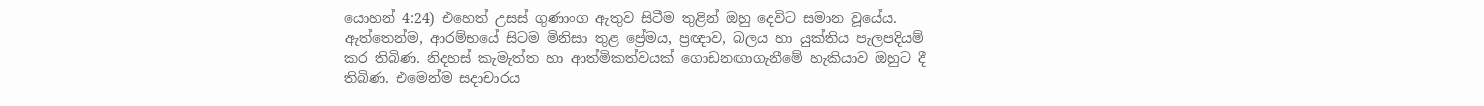යොහන් 4:24) එහෙත් උසස් ගුණාංග ඇතුව සිටීම තුළින් ඔහු දෙවිට සමාන වූයේය. ඇත්තෙන්ම, ආරම්භයේ සිටම මිනිසා තුළ ප්‍රේමය, ප්‍රඥාව, බලය හා යුක්තිය පැලපදියම් කර තිබිණ. නිදහස් කැමැත්ත හා ආත්මිකත්වයක් ගොඩනඟාගැනීමේ හැකියාව ඔහුට දී තිබිණ. එමෙන්ම සදාචාරය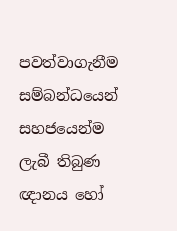පවත්වාගැනීම සම්බන්ධයෙන් සහජයෙන්ම ලැබී තිබුණ ඥානය හෝ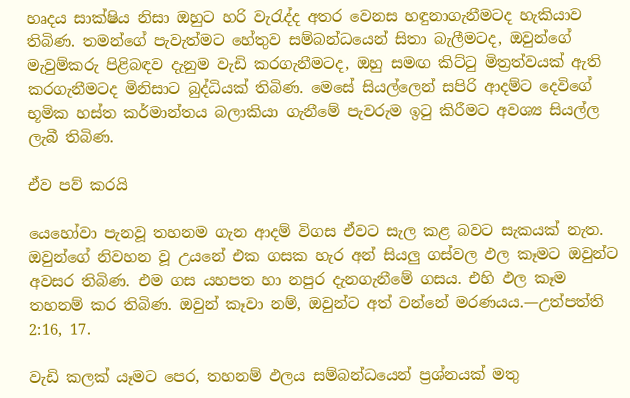හෘදය සාක්ෂිය නිසා ඔහුට හරි වැරැද්ද අතර වෙනස හඳුනාගැනීමටද හැකියාව තිබිණ. තමන්ගේ පැවැත්මට හේතුව සම්බන්ධයෙන් සිතා බැලීමටද, ඔවුන්ගේ මැවුම්කරු පිළිබඳව දැනුම වැඩි කරගැනීමටද, ඔහු සමඟ කිට්ටු මිත්‍රත්වයක් ඇති කරගැනීමටද මිනිසාට බුද්ධියක් තිබිණ. මෙසේ සියල්ලෙන් සපිරි ආදම්ට දෙවිගේ භූමික හස්ත කර්මාන්තය බලාකියා ගැනීමේ පැවරුම ඉටු කිරීමට අවශ්‍ය සියල්ල ලැබී තිබිණ.

ඒව පව් කරයි

යෙහෝවා පැනවූ තහනම ගැන ආදම් විගස ඒවට සැල කළ බවට සැකයක් නැත. ඔවුන්ගේ නිවහන වූ උයනේ එක ගසක හැර අන් සියලු ගස්වල ඵල කෑමට ඔවුන්ට අවසර තිබිණ. එම ගස යහපත හා නපුර දැනගැනීමේ ගසය. එහි ඵල කෑම තහනම් කර තිබිණ. ඔවුන් කෑවා නම්, ඔවුන්ට අත් වන්නේ මරණයය.—උත්පත්ති 2:16, 17.

වැඩි කලක් යෑමට පෙර, තහනම් ඵලය සම්බන්ධයෙන් ප්‍රශ්නයක් මතු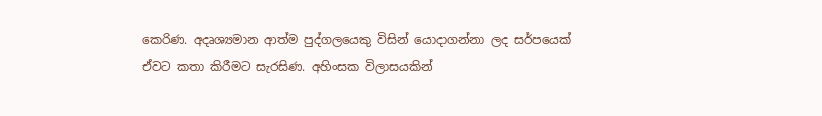කෙරිණ. අදෘශ්‍යමාන ආත්ම පුද්ගලයෙකු විසින් යොදාගන්නා ලද සර්පයෙක් ඒවට කතා කිරීමට සැරසිණ. අහිංසක විලාසයකින්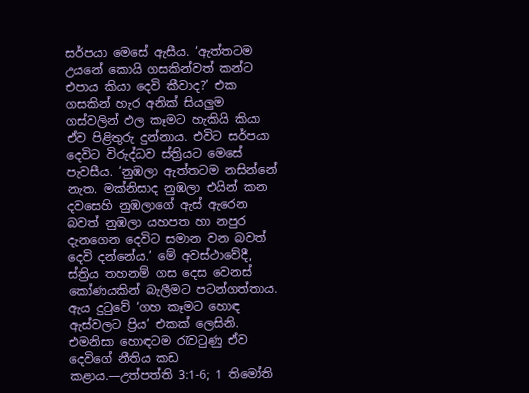සර්පයා මෙසේ ඇසීය. ‘ඇත්තටම උයනේ කොයි ගසකින්වත් කන්ට එපාය කියා දෙවි කීවාද?’ එක ගසකින් හැර අනික් සියලුම ගස්වලින් ඵල කෑමට හැකියි කියා ඒව පිළිතුරු දුන්නාය. එවිට සර්පයා දෙවිට විරුද්ධව ස්ත්‍රියට මෙසේ පැවසීය. ‘නුඹලා ඇත්තටම නසින්නේ නැත. මක්නිසාද නුඹලා එයින් කන දවසෙහි නුඹලාගේ ඇස් ඇරෙන බවත් නුඹලා යහපත හා නපුර දැනගෙන දෙවිට සමාන වන බවත් දෙවි දන්නේය.’ මේ අවස්ථාවේදී, ස්ත්‍රිය තහනම් ගස දෙස වෙනස් කෝණයකින් බැලීමට පටන්ගත්තාය. ඇය දුටුවේ ‘ගහ කෑමට හොඳ ඇස්වලට ප්‍රිය’ එකක් ලෙසිනි. එමනිසා හොඳටම රැවටුණු ඒව දෙවිගේ නීතිය කඩ කළාය.—උත්පත්ති 3:1-6; 1 තිමෝති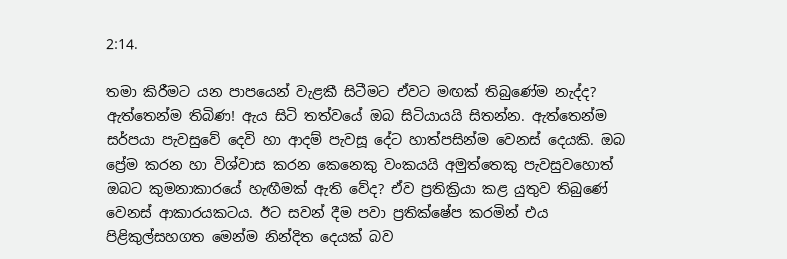2:14.

තමා කිරීමට යන පාපයෙන් වැළකී සිටීමට ඒවට මඟක් තිබුණේම නැද්ද? ඇත්තෙන්ම තිබිණ! ඇය සිටි තත්වයේ ඔබ සිටියායයි සිතන්න. ඇත්තෙන්ම සර්පයා පැවසුවේ දෙවි හා ආදම් පැවසූ දේට හාත්පසින්ම වෙනස් දෙයකි. ඔබ ප්‍රේම කරන හා විශ්වාස කරන කෙනෙකු වංකයයි අමුත්තෙකු පැවසුවහොත් ඔබට කුමනාකාරයේ හැඟීමක් ඇති වේද? ඒව ප්‍රතික්‍රියා කළ යුතුව තිබුණේ වෙනස් ආකාරයකටය. ඊට සවන් දීම පවා ප්‍රතික්ෂේප කරමින් එය පිළිකුල්සහගත මෙන්ම නින්දිත දෙයක් බව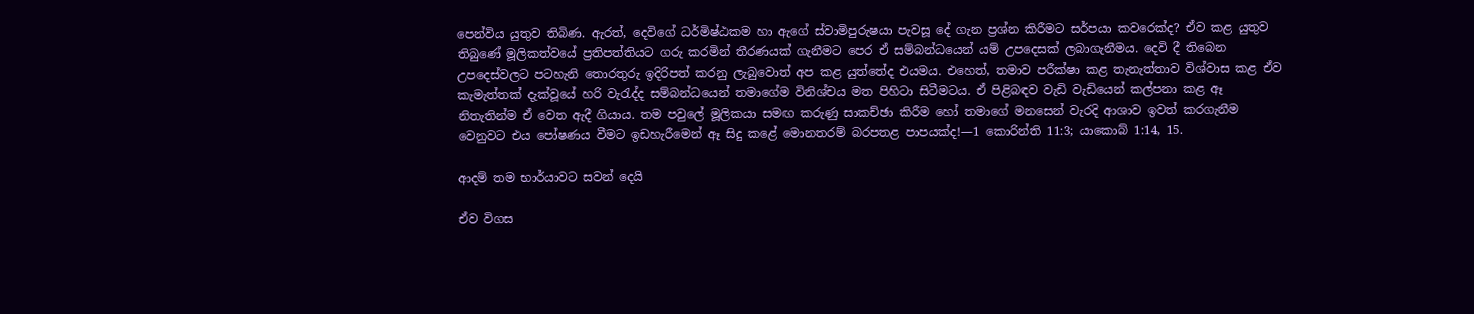පෙන්විය යුතුව තිබිණ. ඇරත්, දෙවිගේ ධර්මිෂ්ඨකම හා ඇගේ ස්වාමිපුරුෂයා පැවසූ දේ ගැන ප්‍රශ්න කිරීමට සර්පයා කවරෙක්ද? ඒව කළ යුතුව තිබුණේ මූලිකත්වයේ ප්‍රතිපත්තියට ගරු කරමින් තීරණයක් ගැනීමට පෙර ඒ සම්බන්ධයෙන් යම් උපදෙසක් ලබාගැනීමය. දෙවි දී තිබෙන උපදෙස්වලට පටහැනි තොරතුරු ඉදිරිපත් කරනු ලැබුවොත් අප කළ යුත්තේද එයමය. එහෙත්, තමාව පරීක්ෂා කළ තැනැත්තාව විශ්වාස කළ ඒව කැමැත්තක් දැක්වූයේ හරි වැරැද්ද සම්බන්ධයෙන් තමාගේම විනිශ්චය මත පිහිටා සිටීමටය. ඒ පිළිබඳව වැඩි වැඩියෙන් කල්පනා කළ ඈ නිතැතින්ම ඒ වෙත ඇදී ගියාය. තම පවුලේ මූලිකයා සමඟ කරුණු සාකච්ඡා කිරීම හෝ තමාගේ මනසෙන් වැරදි ආශාව ඉවත් කරගැනීම වෙනුවට එය පෝෂණය වීමට ඉඩහැරීමෙන් ඈ සිදු කළේ මොනතරම් බරපතළ පාපයක්ද!—1 කොරින්ති 11:3; යාකොබ් 1:14, 15.

ආදම් තම භාර්යාවට සවන් දෙයි

ඒව විගස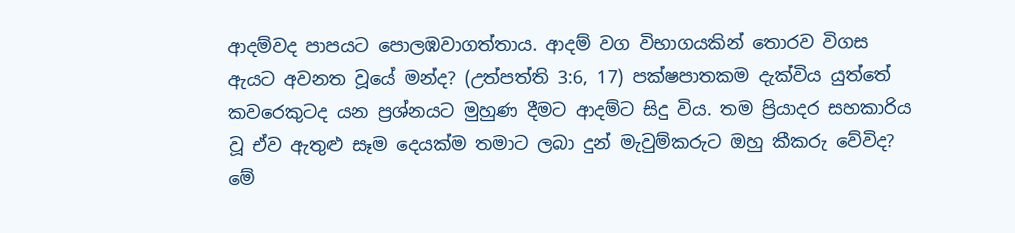ආදම්වද පාපයට පොලඹවාගත්තාය. ආදම් වග විභාගයකින් තොරව විගස ඇයට අවනත වූයේ මන්ද? (උත්පත්ති 3:6, 17) පක්ෂපාතකම දැක්විය යුත්තේ කවරෙකුටද යන ප්‍රශ්නයට මුහුණ දීමට ආදම්ට සිදු විය. තම ප්‍රියාදර සහකාරිය වූ ඒව ඇතුළු සෑම දෙයක්ම තමාට ලබා දුන් මැවුම්කරුට ඔහු කීකරු වේවිද? මේ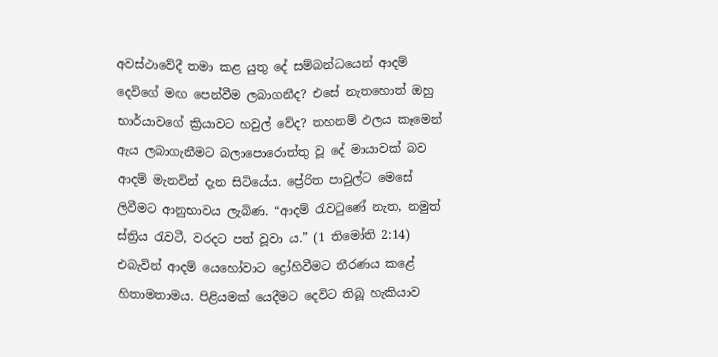අවස්ථාවේදී තමා කළ යුතු දේ සම්බන්ධයෙන් ආදම් දෙවිගේ මඟ පෙන්වීම ලබාගනීද? එසේ නැතහොත් ඔහු භාර්යාවගේ ක්‍රියාවට හවුල් වේද? තහනම් ඵලය කෑමෙන් ඇය ලබාගැනීමට බලාපොරොත්තු වූ දේ මායාවක් බව ආදම් මැනවින් දැන සිටියේය. ප්‍රේරිත පාවුල්ට මෙසේ ලිවීමට ආනුභාවය ලැබිණ. “ආදම් රැවටුණේ නැත, නමුත් ස්ත්‍රිය රැවටී, වරදට පත් වූවා ය.” (1 තිමෝති 2:14) එබැවින් ආදම් යෙහෝවාට ද්‍රෝහිවීමට තීරණය කළේ හිතාමතාමය. පිළියමක් යෙදීමට දෙවිට තිබූ හැකියාව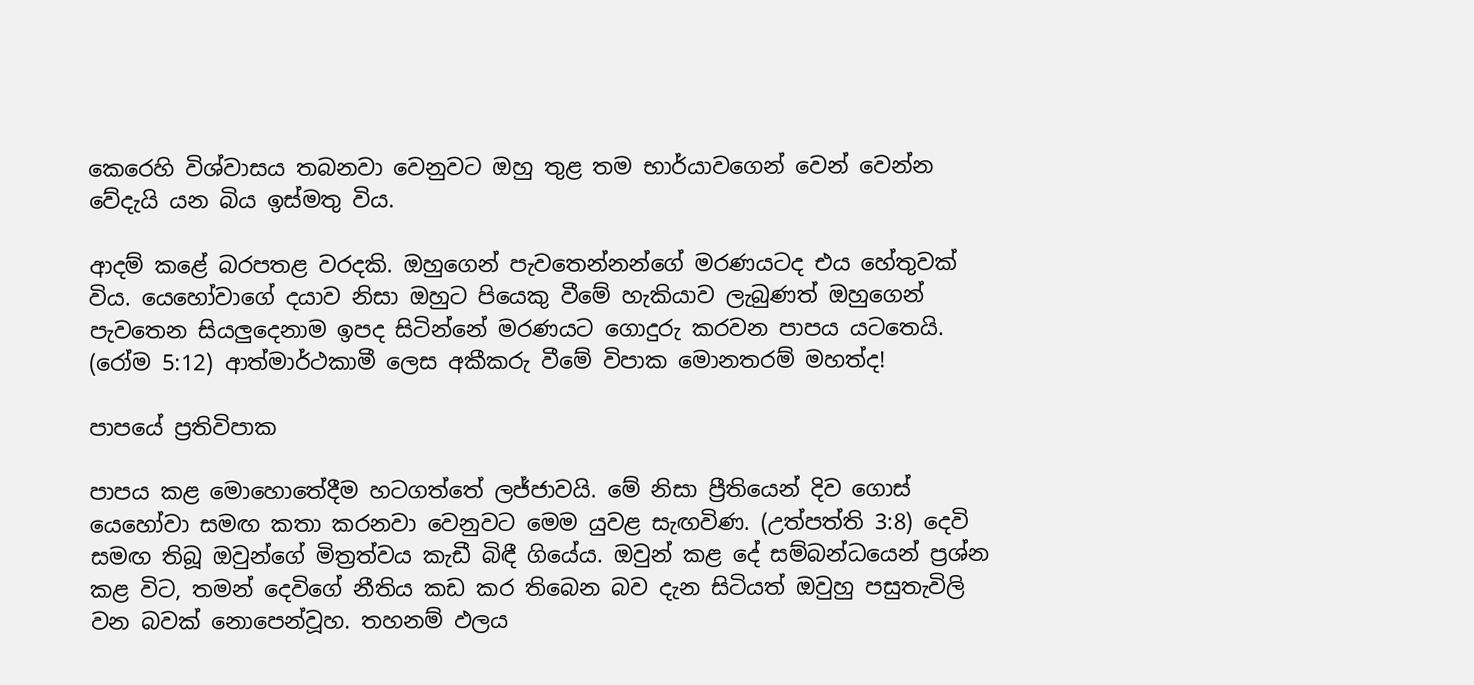කෙරෙහි විශ්වාසය තබනවා වෙනුවට ඔහු තුළ තම භාර්යාවගෙන් වෙන් වෙන්න වේදැයි යන බිය ඉස්මතු විය.

ආදම් කළේ බරපතළ වරදකි. ඔහුගෙන් පැවතෙන්නන්ගේ මරණයටද එය හේතුවක් විය. යෙහෝවාගේ දයාව නිසා ඔහුට පියෙකු වීමේ හැකියාව ලැබුණත් ඔහුගෙන් පැවතෙන සියලුදෙනාම ඉපද සිටින්නේ මරණයට ගොදුරු කරවන පාපය යටතෙයි. (රෝම 5:12) ආත්මාර්ථකාමී ලෙස අකීකරු වීමේ විපාක මොනතරම් මහත්ද!

පාපයේ ප්‍රතිවිපාක

පාපය කළ මොහොතේදීම හටගත්තේ ලජ්ජාවයි. මේ නිසා ප්‍රීතියෙන් දිව ගොස් යෙහෝවා සමඟ කතා කරනවා වෙනුවට මෙම යුවළ සැඟවිණ. (උත්පත්ති 3:8) දෙවි සමඟ තිබූ ඔවුන්ගේ මිත්‍රත්වය කැඩී බිඳී ගියේය. ඔවුන් කළ දේ සම්බන්ධයෙන් ප්‍රශ්න කළ විට, තමන් දෙවිගේ නීතිය කඩ කර තිබෙන බව දැන සිටියත් ඔවුහු පසුතැවිලි වන බවක් නොපෙන්වූහ. තහනම් ඵලය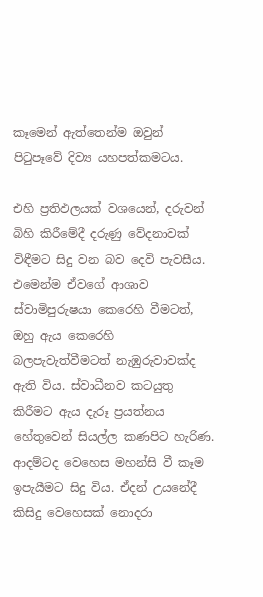කෑමෙන් ඇත්තෙන්ම ඔවුන් පිටුපෑවේ දිව්‍ය යහපත්කමටය.

එහි ප්‍රතිඵලයක් වශයෙන්, දරුවන් බිහි කිරීමේදී දරුණු වේදනාවක් විඳීමට සිදු වන බව දෙවි පැවසීය. එමෙන්ම ඒවගේ ආශාව ස්වාමිපුරුෂයා කෙරෙහි වීමටත්, ඔහු ඇය කෙරෙහි බලපැවැත්වීමටත් නැඹුරුවාවක්ද ඇති විය. ස්වාධීනව කටයුතු කිරීමට ඇය දැරූ ප්‍රයත්නය හේතුවෙන් සියල්ල කණපිට හැරිණ. ආදම්ටද වෙහෙස මහන්සි වී කෑම ඉපැයීමට සිදු විය. ඒදන් උයනේදී කිසිදු වෙහෙසක් නොදරා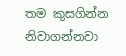තම කුසගින්න නිවාගන්නවා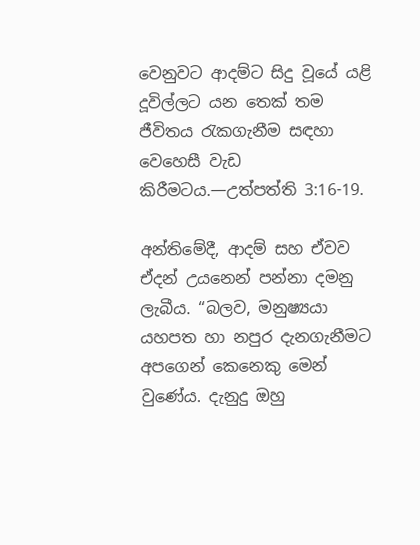වෙනුවට ආදම්ට සිදු වූයේ යළි දූවිල්ලට යන තෙක් තම ජීවිතය රැකගැනීම සඳහා වෙහෙසී වැඩ කිරීමටය.—උත්පත්ති 3:16-19.

අන්තිමේදී, ආදම් සහ ඒවව ඒදන් උයනෙන් පන්නා දමනු ලැබීය. “බලව, මනුෂ්‍යයා යහපත හා නපුර දැනගැනීමට අපගෙන් කෙනෙකු මෙන් වුණේය. දැනුදු ඔහු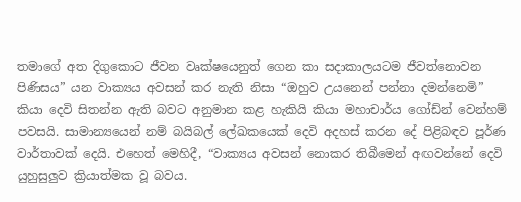තමාගේ අත දිගුකොට ජීවන වෘක්ෂයෙනුත් ගෙන කා සදාකාලයටම ජීවත්නොවන පිණිසය” යන වාක්‍යය අවසන් කර නැති නිසා “ඔහුව උයනෙන් පන්නා දමන්නෙමි” කියා දෙවි සිතන්න ඇති බවට අනුමාන කළ හැකියි කියා මහාචාර්ය ගෝඩ්න් වෙන්හම් පවසයි. සාමාන්‍යයෙන් නම් බයිබල් ලේඛකයෙක් දෙවි අදහස් කරන දේ පිළිබඳව පූර්ණ වාර්තාවක් දෙයි. එහෙත් මෙහිදී, “වාක්‍යය අවසන් නොකර තිබීමෙන් අඟවන්නේ දෙවි යුහුසුලුව ක්‍රියාත්මක වූ බවය.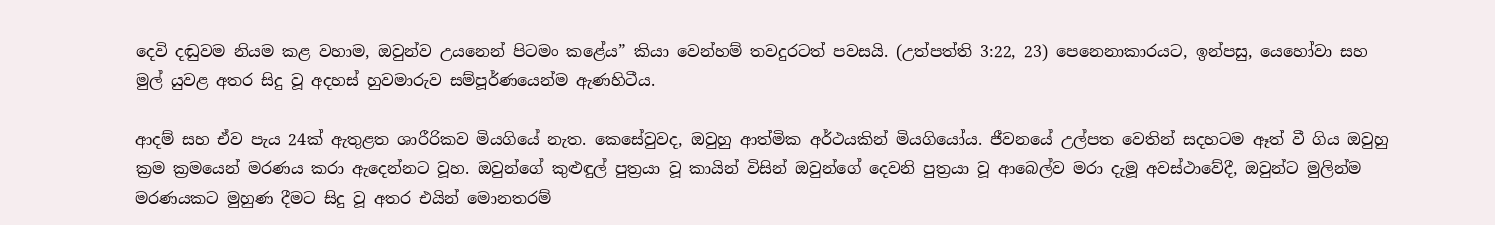දෙවි දඬුවම නියම කළ වහාම, ඔවුන්ව උයනෙන් පිටමං කළේය” කියා වෙන්හම් තවදුරටත් පවසයි. (උත්පත්ති 3:22, 23) පෙනෙනාකාරයට, ඉන්පසු, යෙහෝවා සහ මුල් යුවළ අතර සිදු වූ අදහස් හුවමාරුව සම්පූර්ණයෙන්ම ඇණහිටීය.

ආදම් සහ ඒව පැය 24ක් ඇතුළත ශාරීරිකව මියගියේ නැත. කෙසේවුවද, ඔවුහු ආත්මික අර්ථයකින් මියගියෝය. ජීවනයේ උල්පත වෙතින් සදහටම ඈත් වී ගිය ඔවුහු ක්‍රම ක්‍රමයෙන් මරණය කරා ඇදෙන්නට වූහ. ඔවුන්ගේ කුළුඳුල් පුත්‍රයා වූ කායින් විසින් ඔවුන්ගේ දෙවනි පුත්‍රයා වූ ආබෙල්ව මරා දැමූ අවස්ථාවේදී, ඔවුන්ට මුලින්ම මරණයකට මුහුණ දීමට සිදු වූ අතර එයින් මොනතරම්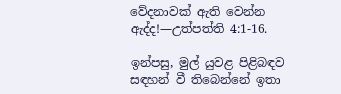වේදනාවක් ඇති වෙන්න ඇද්ද!—උත්පත්ති 4:1-16.

ඉන්පසු, මුල් යුවළ පිළිබඳව සඳහන් වී තිබෙන්නේ ඉතා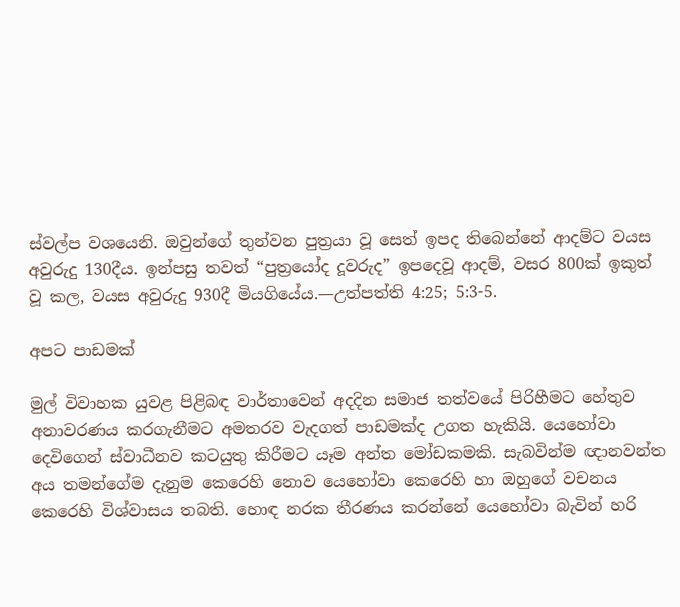ස්වල්ප වශයෙනි. ඔවුන්ගේ තුන්වන පුත්‍රයා වූ සෙත් ඉපද තිබෙන්නේ ආදම්ට වයස අවුරුදු 130දීය. ඉන්පසු තවත් “පුත්‍රයෝද දූවරුද” ඉපදෙවූ ආදම්, වසර 800ක් ඉකුත් වූ කල, වයස අවුරුදු 930දී මියගියේය.—උත්පත්ති 4:25; 5:3-5.

අපට පාඩමක්

මුල් විවාහක යුවළ පිළිබඳ වාර්තාවෙන් අදදින සමාජ තත්වයේ පිරිහීමට හේතුව අනාවරණය කරගැනීමට අමතරව වැදගත් පාඩමක්ද උගත හැකියි. යෙහෝවා දෙවිගෙන් ස්වාධීනව කටයුතු කිරීමට යෑම අන්ත මෝඩකමකි. සැබවින්ම ඥානවන්ත අය තමන්ගේම දැනුම කෙරෙහි නොව යෙහෝවා කෙරෙහි හා ඔහුගේ වචනය කෙරෙහි විශ්වාසය තබති. හොඳ නරක තීරණය කරන්නේ යෙහෝවා බැවින් හරි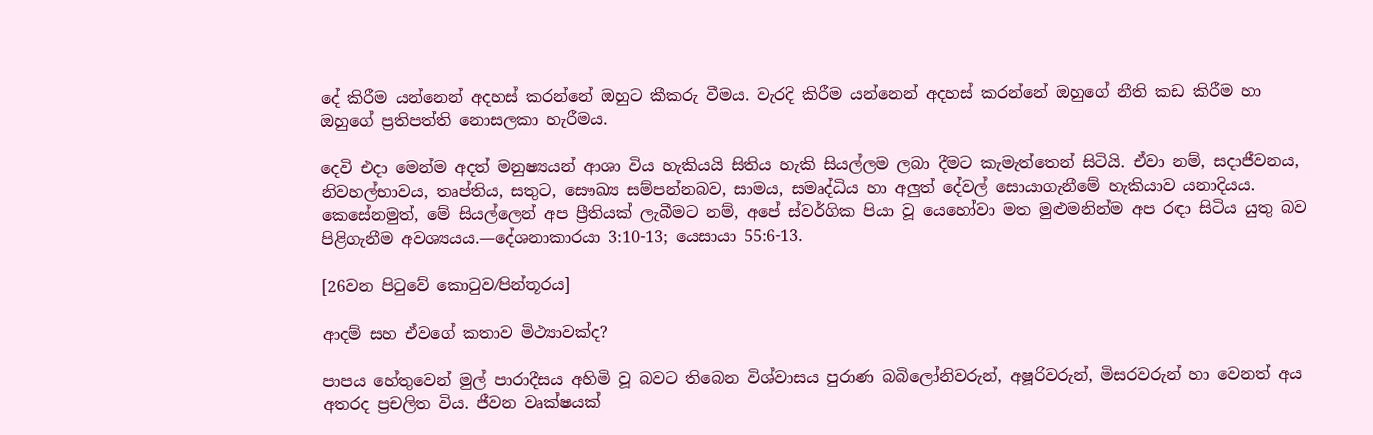දේ කිරීම යන්නෙන් අදහස් කරන්නේ ඔහුට කීකරු වීමය. වැරදි කිරීම යන්නෙන් අදහස් කරන්නේ ඔහුගේ නීති කඩ කිරීම හා ඔහුගේ ප්‍රතිපත්ති නොසලකා හැරීමය.

දෙවි එදා මෙන්ම අදත් මනුෂ්‍යයන් ආශා විය හැකියයි සිතිය හැකි සියල්ලම ලබා දීමට කැමැත්තෙන් සිටියි. ඒවා නම්, සදාජීවනය, නිවහල්භාවය, තෘප්තිය, සතුට, සෞඛ්‍ය සම්පන්නබව, සාමය, සමෘද්ධිය හා අලුත් දේවල් සොයාගැනීමේ හැකියාව යනාදියය. කෙසේනමුත්, මේ සියල්ලෙන් අප ප්‍රීතියක් ලැබීමට නම්, අපේ ස්වර්ගික පියා වූ යෙහෝවා මත මුළුමනින්ම අප රඳා සිටිය යුතු බව පිළිගැනීම අවශ්‍යයය.—දේශනාකාරයා 3:10-13; යෙසායා 55:6-13.

[26වන පිටුවේ කොටුව⁄පින්තූරය]

ආදම් සහ ඒවගේ කතාව මිථ්‍යාවක්ද?

පාපය හේතුවෙන් මුල් පාරාදීසය අහිමි වූ බවට තිබෙන විශ්වාසය පුරාණ බබිලෝනිවරුන්, අෂූරිවරුන්, මිසරවරුන් හා වෙනත් අය අතරද ප්‍රචලිත විය. ජීවන වෘක්ෂයක්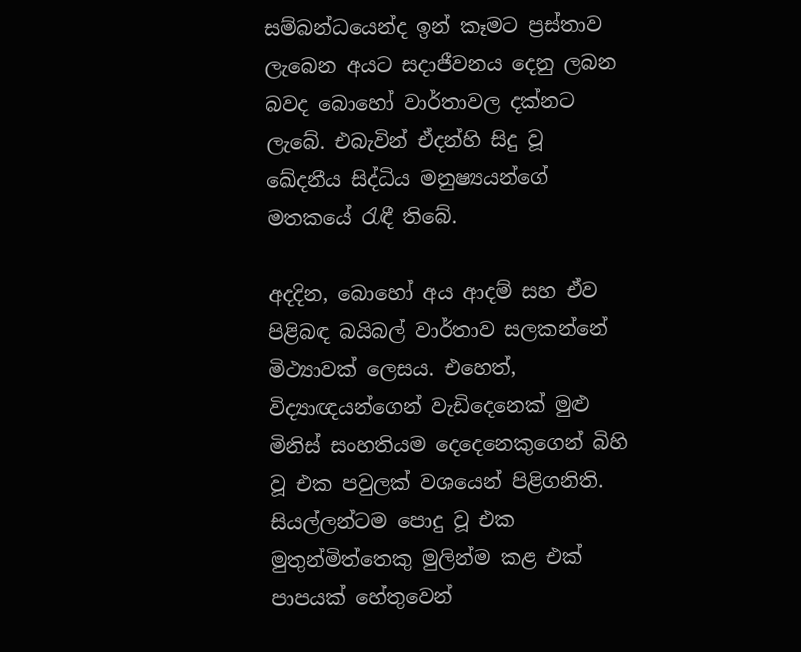සම්බන්ධයෙන්ද ඉන් කෑමට ප්‍රස්තාව ලැබෙන අයට සදාජීවනය දෙනු ලබන බවද බොහෝ වාර්තාවල දක්නට ලැබේ. එබැවින් ඒදන්හි සිදු වූ ඛේදනීය සිද්ධිය මනුෂ්‍යයන්ගේ මතකයේ රැඳී තිබේ.

අදදින, බොහෝ අය ආදම් සහ ඒව පිළිබඳ බයිබල් වාර්තාව සලකන්නේ මිථ්‍යාවක් ලෙසය. එහෙත්, විද්‍යාඥයන්ගෙන් වැඩිදෙනෙක් මුළු මිනිස් සංහතියම දෙදෙනෙකුගෙන් බිහි වූ එක පවුලක් වශයෙන් පිළිගනිති. සියල්ලන්ටම පොදු වූ එක මුතුන්මිත්තෙකු මුලින්ම කළ එක් පාපයක් හේතුවෙන්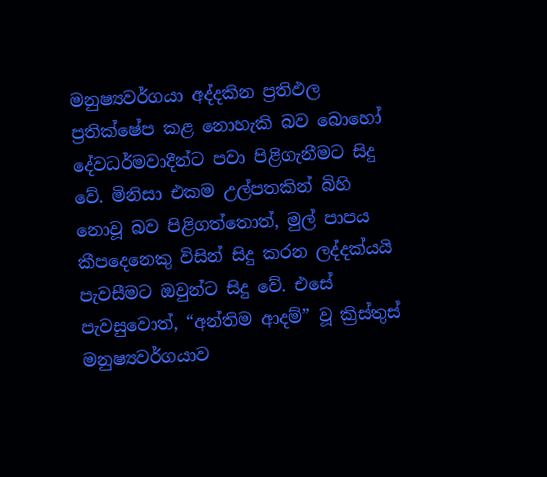මනුෂ්‍යවර්ගයා අද්දකින ප්‍රතිඵල ප්‍රතික්ෂේප කළ නොහැකි බව බොහෝ දේවධර්මවාදීන්ට පවා පිළිගැනීමට සිදු වේ. මිනිසා එකම උල්පතකින් බිහි නොවූ බව පිළිගත්තොත්, මුල් පාපය කීපදෙනෙකු විසින් සිදු කරන ලද්දක්යයි පැවසීමට ඔවුන්ට සිදු වේ. එසේ පැවසුවොත්, “අන්තිම ආදම්” වූ ක්‍රිස්තුස් මනුෂ්‍යවර්ගයාව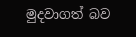මුදවාගත් බව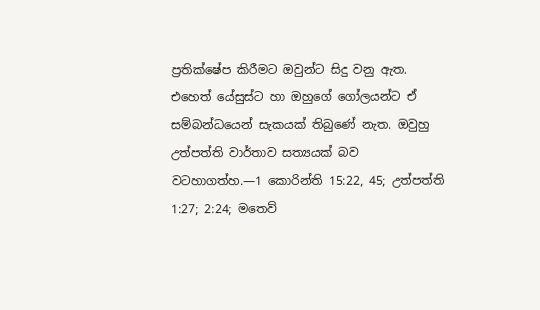ප්‍රතික්ෂේප කිරීමට ඔවුන්ට සිදු වනු ඇත. එහෙත් යේසුස්ට හා ඔහුගේ ගෝලයන්ට ඒ සම්බන්ධයෙන් සැකයක් තිබුණේ නැත. ඔවුහු උත්පත්ති වාර්තාව සත්‍යයක් බව වටහාගත්හ.—1 කොරින්ති 15:22, 45; උත්පත්ති 1:27; 2:24; මතෙව්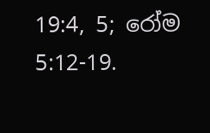19:4, 5; රෝම 5:12-19.